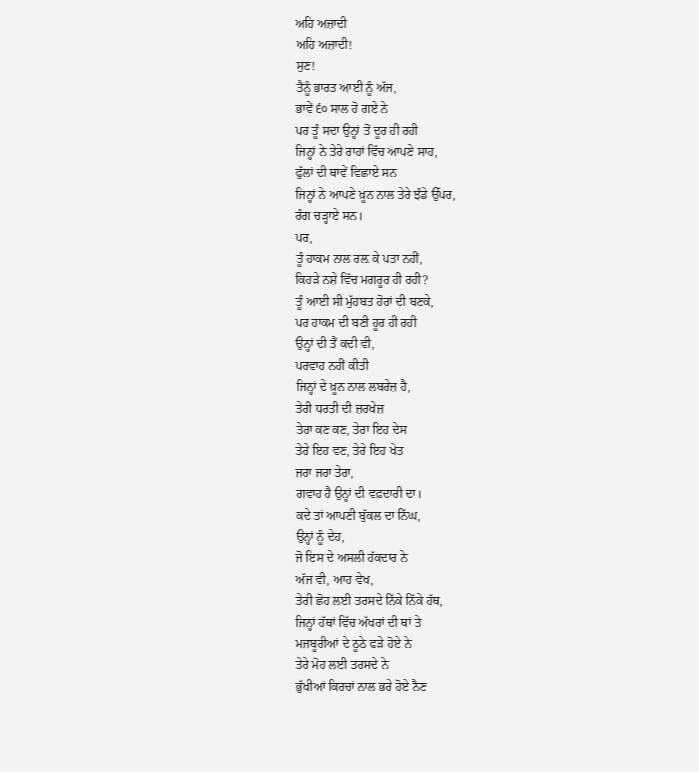ਅਹਿ ਅਜ਼ਾਦੀ
ਅਹਿ ਅਜ਼ਾਦੀ!
ਸੁਣ!
ਤੈਨੂੰ ਭਾਰਤ ਆਈ ਨੂੰ ਅੱਜ,
ਭਾਵੇਂ ੬੦ ਸਾਲ ਹੋ ਗਏ ਨੇ
ਪਰ ਤੂੰ ਸਦਾ ਉਨ੍ਹਾਂ ਤੋਂ ਦੂਰ ਹੀ ਰਹੀ
ਜਿਨ੍ਹਾਂ ਨੇ ਤੇਰੇ ਰਾਹਾਂ ਵਿੱਚ ਆਪਣੇ ਸਾਹ,
ਫੁੱਲਾਂ ਦੀ ਥਾਵੇਂ ਵਿਛਾਏ ਸਨ
ਜਿਨ੍ਹਾਂ ਨੇ ਆਪਣੇ ਖ਼ੂਨ ਨਾਲ ਤੇਰੇ ਝੰਡੇ ਉੱਪਰ,
ਰੰਗ ਚੜ੍ਹਾਏ ਸਨ।
ਪਰ,
ਤੂੰ ਹਾਕਮ ਨਾਲ ਰਲ਼ ਕੇ ਪਤਾ ਨਹੀਂ,
ਕਿਹੜੇ ਨਸ਼ੇ ਵਿੱਚ ਮਗਰੂਰ ਹੀ ਰਹੀ?
ਤੂੰ ਆਈ ਸੀ ਮੁੱਹਬਤ ਹੋਰਾਂ ਦੀ ਬਣਕੇ,
ਪਰ ਹਾਕਮ ਦੀ ਬਣੀ ਹੂਰ ਹੀ ਰਹੀ
ਉਨ੍ਹਾਂ ਦੀ ਤੈਂ ਕਦੀ ਵੀ,
ਪਰਵਾਹ ਨਹੀਂ ਕੀਤੀ
ਜਿਨ੍ਹਾਂ ਦੇ ਖ਼ੂਨ ਨਾਲ ਲਬਰੇਜ਼ ਹੈ,
ਤੇਰੀ ਧਰਤੀ ਦੀ ਜ਼ਰਖੇਜ਼
ਤੇਰਾ ਕਣ ਕਣ, ਤੇਰਾ ਇਹ ਦੇਸ
ਤੇਰੇ ਇਹ ਵਣ, ਤੇਰੇ ਇਹ ਖੇਤ
ਜਰਾ ਜਰਾ ਤੇਰਾ,
ਗਵਾਹ ਹੈ ਉਨ੍ਹਾਂ ਦੀ ਵਫ਼ਦਾਰੀ ਦਾ।
ਕਦੇ ਤਾਂ ਆਪਣੀ ਬੁੱਕਲ ਦਾ ਨਿੱਘ,
ਉਨ੍ਹਾਂ ਨੂੰ ਦੇਹ,
ਜੋ ਇਸ ਦੇ ਅਸਲੀ ਹੱਕਦਾਰ ਨੇ
ਅੱਜ ਵੀ, ਆਹ ਵੇਖ,
ਤੇਰੀ ਛੋਹ ਲਈ ਤਰਸਦੇ ਨਿੱਕੇ ਨਿੱਕੇ ਹੱਥ,
ਜਿਨ੍ਹਾਂ ਹੱਥਾਂ ਵਿੱਚ ਅੱਖਰਾਂ ਦੀ ਥਾਂ ਤੇ
ਮਜਬੂਰੀਆਂ ਦੇ ਠੂਠੇ ਫੜੇ ਹੋਏ ਨੇ
ਤੇਰੇ ਮੋਹ ਲਈ ਤਰਸਦੇ ਨੇ
ਭੁੱਖੀਆਂ ਕਿਰਚਾਂ ਨਾਲ ਭਰੇ ਹੋਏ ਨੈਣ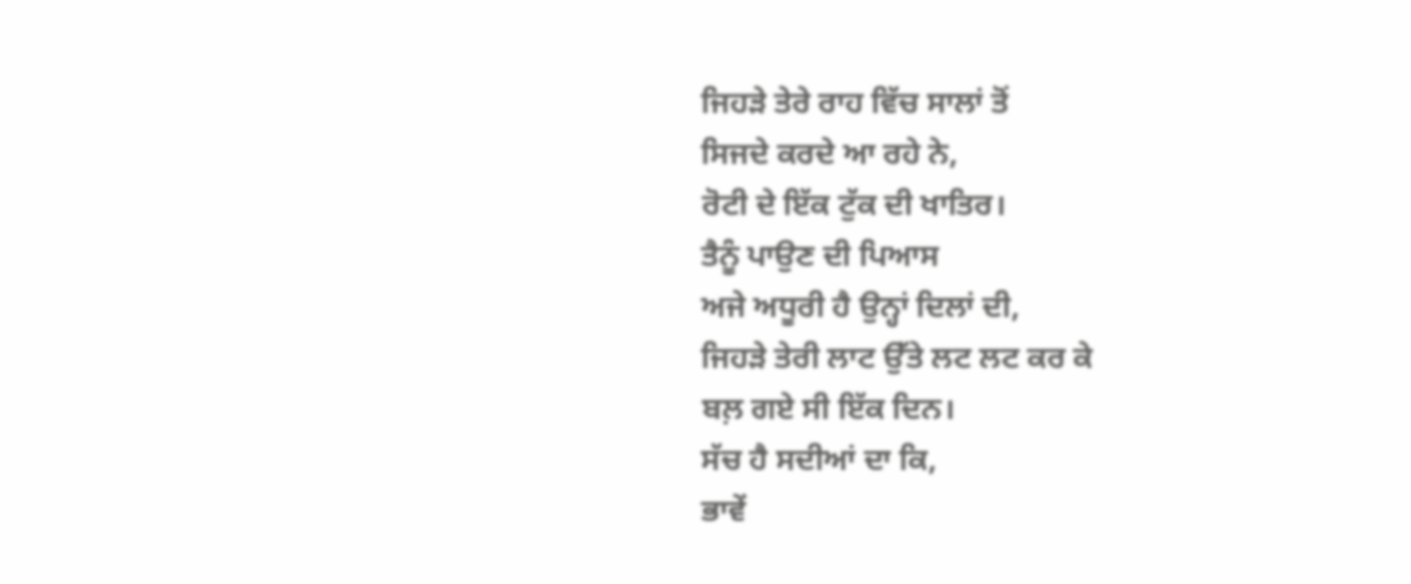ਜਿਹੜੇ ਤੇਰੇ ਰਾਹ ਵਿੱਚ ਸਾਲਾਂ ਤੋਂ
ਸਿਜਦੇ ਕਰਦੇ ਆ ਰਹੇ ਨੇ,
ਰੋਟੀ ਦੇ ਇੱਕ ਟੁੱਕ ਦੀ ਖਾਤਿਰ।
ਤੈਨੂੰ ਪਾਉਣ ਦੀ ਪਿਆਸ
ਅਜੇ ਅਧੂਰੀ ਹੈ ਉਨ੍ਹਾਂ ਦਿਲਾਂ ਦੀ,
ਜਿਹੜੇ ਤੇਰੀ ਲਾਟ ਉੱਤੇ ਲਟ ਲਟ ਕਰ ਕੇ
ਬਲ਼ ਗਏ ਸੀ ਇੱਕ ਦਿਨ।
ਸੱਚ ਹੈ ਸਦੀਆਂ ਦਾ ਕਿ,
ਭਾਵੇਂ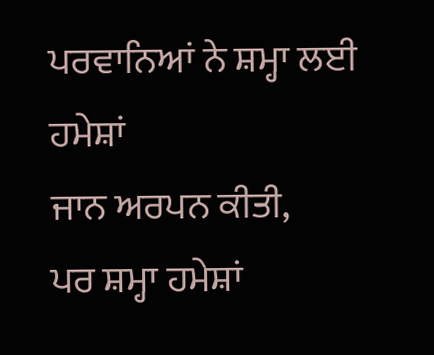ਪਰਵਾਨਿਆਂ ਨੇ ਸ਼ਮ੍ਹਾ ਲਈ ਹਮੇਸ਼ਾਂ
ਜਾਨ ਅਰਪਨ ਕੀਤੀ,
ਪਰ ਸ਼ਮ੍ਹਾ ਹਮੇਸ਼ਾਂ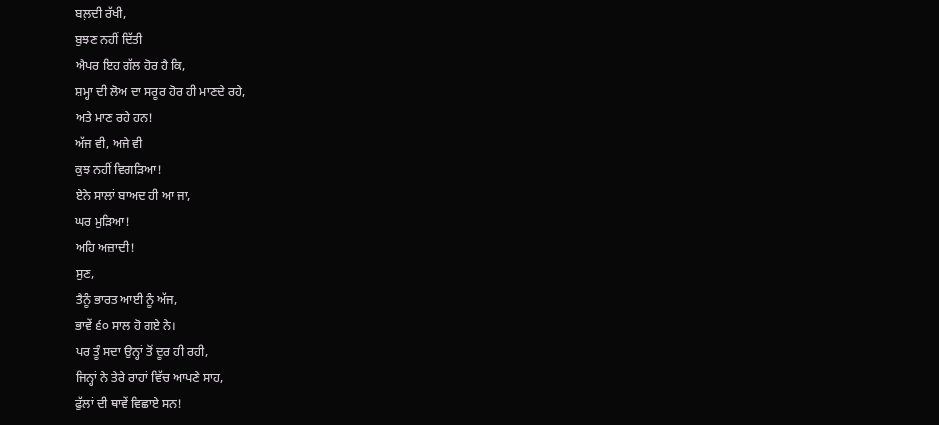ਬਲ਼ਦੀ ਰੱਖੀ,
ਬੁਝਣ ਨਹੀਂ ਦਿੱਤੀ
ਐਪਰ ਇਹ ਗੱਲ ਹੋਰ ਹੈ ਕਿ,
ਸ਼ਮ੍ਹਾ ਦੀ ਲੋਅ ਦਾ ਸਰੂਰ ਹੋਰ ਹੀ ਮਾਣਦੇ ਰਹੇ,
ਅਤੇ ਮਾਣ ਰਹੇ ਹਨ!
ਅੱਜ ਵੀ, ਅਜੇ ਵੀ
ਕੁਝ ਨਹੀਂ ਵਿਗੜਿਆ!
ਏਨੇ ਸਾਲਾਂ ਬਾਅਦ ਹੀ ਆ ਜਾ,
ਘਰ ਮੁੜਿਆ!
ਅਹਿ ਅਜ਼ਾਦੀ!
ਸੁਣ,
ਤੈਨੂੰ ਭਾਰਤ ਆਈ ਨੂੰ ਅੱਜ,
ਭਾਵੇਂ ੬੦ ਸਾਲ ਹੋ ਗਏ ਨੇ।
ਪਰ ਤੂੰ ਸਦਾ ਉਨ੍ਹਾਂ ਤੋਂ ਦੂਰ ਹੀ ਰਹੀ,
ਜਿਨ੍ਹਾਂ ਨੇ ਤੇਰੇ ਰਾਹਾਂ ਵਿੱਚ ਆਪਣੇ ਸਾਹ,
ਫੁੱਲਾਂ ਦੀ ਥਾਵੇਂ ਵਿਛਾਏ ਸਨ!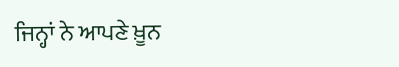ਜਿਨ੍ਹਾਂ ਨੇ ਆਪਣੇ ਖ਼ੂਨ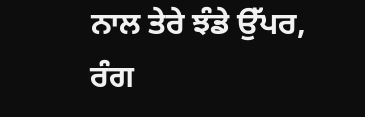ਨਾਲ ਤੇਰੇ ਝੰਡੇ ਉੱਪਰ,
ਰੰਗ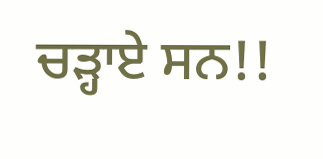ਚੜ੍ਹਾਏ ਸਨ!!